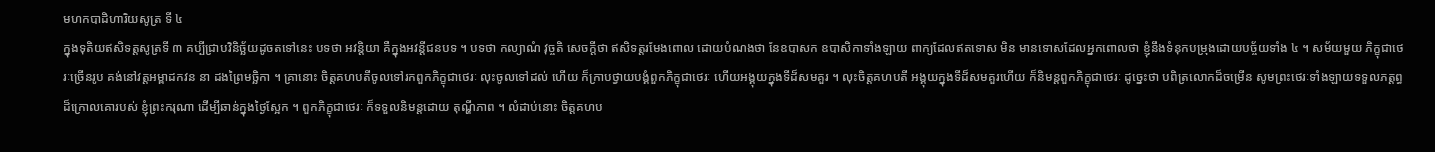មហកបាដិហារិយសូត្រ ទី ៤
ក្នុងទុតិយឥសិទត្តសូត្រទី ៣ គប្បីជ្រាបវិនិច្ឆ័យដូចតទៅនេះ បទថា អវន្តិយា គឺក្នុងអវន្តីជនបទ ។ បទថា កល្យាណំ វុច្ចតិ សេចក្តីថា ឥសិទត្តរមែងពោល ដោយបំណងថា នែឧបាសក ឧបាសិកាទាំងឡាយ ពាក្យដែលឥតទោស មិន មានទោសដែលអ្នកពោលថា ខ្ញុំនឹងទំនុកបម្រុងដោយបច្ច័យទាំង ៤ ។ សម័យមួយ ភិក្ខុជាថេរៈច្រើនរូប គង់នៅវត្តអម្ពាដកវន នា ដងព្រៃមច្ឆិកា ។ គ្រានោះ ចិត្តគហបតីចូលទៅរកពួកភិក្ខុជាថេរៈ លុះចូលទៅដល់ ហើយ ក៏ក្រាបថ្វាយបង្គំពួកភិក្ខុជាថេរៈ ហើយអង្គុយក្នុងទីដ៏សមគួរ ។ លុះចិត្តគហបតី អង្គុយក្នុងទីដ៏សមគួរហើយ ក៏និមន្តពួកភិក្ខុជាថេរៈ ដូច្នេះថា បពិត្រលោកដ៏ចម្រើន សូមព្រះថេរៈទាំងឡាយទទួលភត្តព្ធដ៏ក្រោលគោរបស់ ខ្ញុំព្រះករុណា ដើម្បីឆាន់ក្នុងថ្ងៃស្អែក ។ ពួកភិក្ខុជាថេរៈ ក៏ទទួលនិមន្តដោយ តុណ្ហីភាព ។ លំដាប់នោះ ចិត្តគហប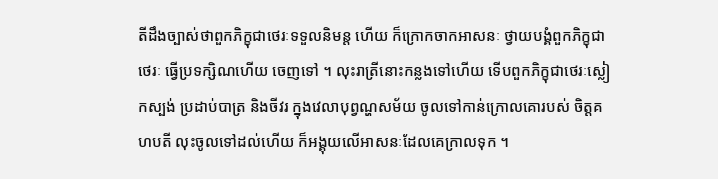តីដឹងច្បាស់ថាពួកភិក្ខុជាថេរៈទទួលនិមន្ត ហើយ ក៏ក្រោកចាកអាសនៈ ថ្វាយបង្គំពួកភិក្ខុជាថេរៈ ធ្វើប្រទក្សិណហើយ ចេញទៅ ។ លុះរាត្រីនោះកន្លងទៅហើយ ទើបពួកភិក្ខុជាថេរៈស្លៀកស្បង់ ប្រដាប់បាត្រ និងចីវរ ក្នុងវេលាបុព្វណ្ហសម័យ ចូលទៅកាន់ក្រោលគោរបស់ ចិត្តគហបតី លុះចូលទៅដល់ហើយ ក៏អង្គុយលើអាសនៈដែលគេក្រាលទុក ។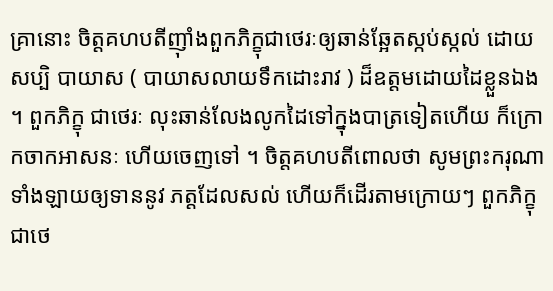គ្រានោះ ចិត្តគហបតីញ៉ាំងពួកភិក្ខុជាថេរៈឲ្យឆាន់ឆ្អែតស្កប់ស្កល់ ដោយសប្បិ បាយាស ( បាយាសលាយទឹកដោះរាវ ) ដ៏ឧត្តមដោយដៃខ្លួនឯង ។ ពួកភិក្ខុ ជាថេរៈ លុះឆាន់លែងលូកដៃទៅក្នុងបាត្រទៀតហើយ ក៏ក្រោកចាកអាសនៈ ហើយចេញទៅ ។ ចិត្តគហបតីពោលថា សូមព្រះករុណាទាំងឡាយឲ្យទាននូវ ភត្តដែលសល់ ហើយក៏ដើរតាមក្រោយៗ ពួកភិក្ខុជាថេ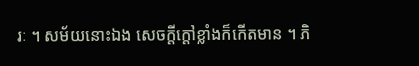រៈ ។ សម័យនោះឯង សេចក្តីក្តៅខ្លាំងក៏កើតមាន ។ ភិ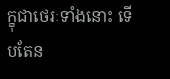ក្ខុជាថេរៈទាំងនោះ ទើបតែន